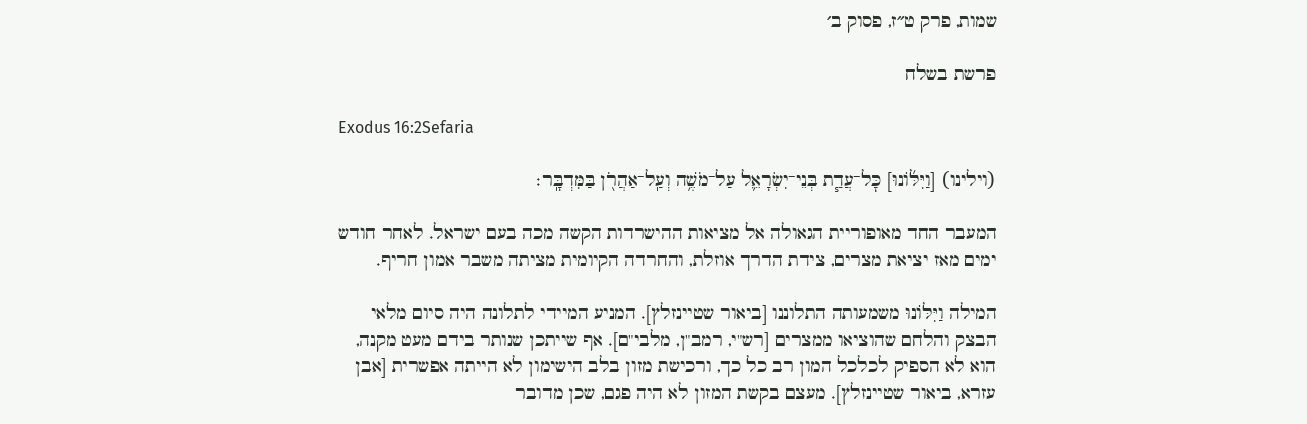שמות, פרק ט״ז, פסוק ב׳

פרשת בשלח

Exodus 16:2Sefaria

(וילינו) [וַיִּלּ֜וֹנוּ] כׇּל־עֲדַ֧ת בְּנֵי־יִשְׂרָאֵ֛ל עַל־מֹשֶׁ֥ה וְעַֽל־אַהֲרֹ֖ן בַּמִּדְבָּֽר׃

המעבר החד מאופוריית הגאולה אל מציאות ההישרדות הקשה מכה בעם ישראל. לאחר חודש ימים מאז יציאת מצרים, צידת הדרך אוזלת, והחרדה הקיומית מציתה משבר אמון חריף.

המילה וַיִּלּוֹנוּ משמעותה התלוננו [ביאור שטיינזלץ]. המניע המיידי לתלונה היה סיום מלאי הבצק והלחם שהוציאו ממצרים [רש"י, רמב"ן, מלבי"ם]. אף שייתכן שנותר בידם מעט מקנה, הוא לא הספיק לכלכל המון רב כל כך, ורכישת מזון בלב הישימון לא הייתה אפשרית [אבן עזרא, ביאור שטיינזלץ]. מעצם בקשת המזון לא היה פגם, שכן מדובר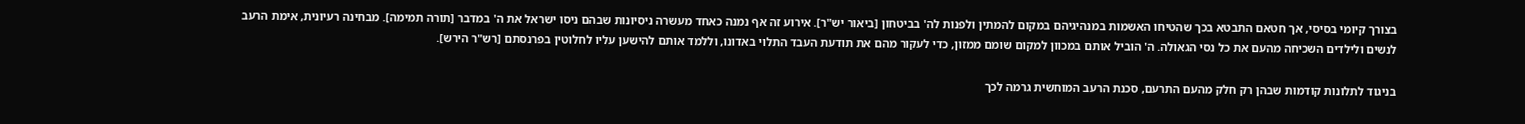בצורך קיומי בסיסי, אך חטאם התבטא בכך שהטיחו האשמות במנהיגיהם במקום להמתין ולפנות לה' בביטחון [ביאור יש"ר]. אירוע זה אף נמנה כאחד מעשרה ניסיונות שבהם ניסו ישראל את ה' במדבר [תורה תמימה]. מבחינה רעיונית, אימת הרעב לנשים ולילדים השכיחה מהעם את כל נסי הגאולה. ה' הוביל אותם במכוון למקום שומם ממזון, כדי לעקור מהם את תודעת העבד התלוי באדונו, וללמד אותם להישען עליו לחלוטין בפרנסתם [רש"ר הירש].

בניגוד לתלונות קודמות שבהן רק חלק מהעם התרעם, סכנת הרעב המוחשית גרמה לכך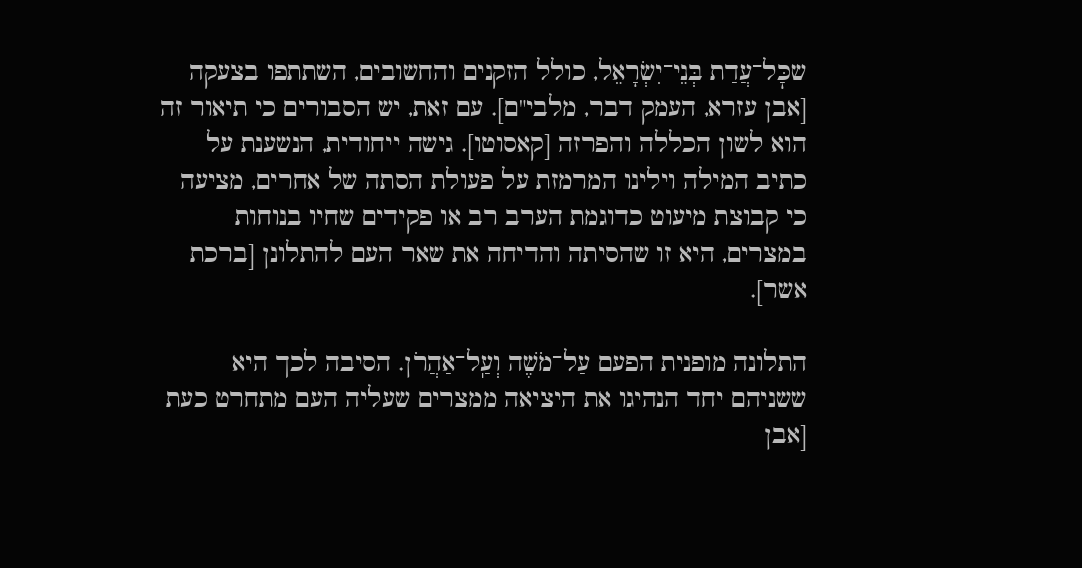שכׇּל־עֲדַת בְּנֵי־יִשְׂרָאֵל, כולל הזקנים והחשובים, השתתפו בצעקה [אבן עזרא, העמק דבר, מלבי"ם]. עם זאת, יש הסבורים כי תיאור זה הוא לשון הכללה והפרזה [קאסוטו]. גישה ייחודית, הנשענת על כתיב המילה וילינו המרמזת על פעולת הסתה של אחרים, מציעה כי קבוצת מיעוט כדוגמת הערב רב או פקידים שחיו בנוחות במצרים, היא זו שהסיתה והדיחה את שאר העם להתלונן [ברכת אשר].

התלונה מופנית הפעם עַל־מֹשֶׁה וְעַֽל־אַהֲרֹן. הסיבה לכך היא ששניהם יחד הנהיגו את היציאה ממצרים שעליה העם מתחרט כעת [אבן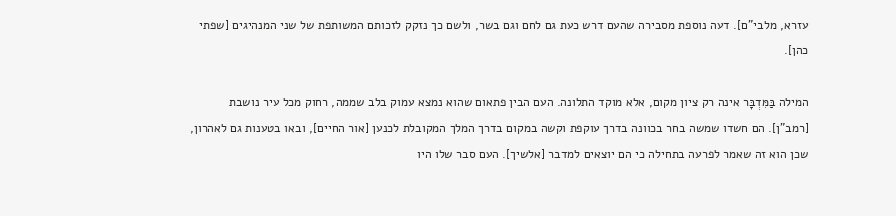עזרא, מלבי"ם]. דעה נוספת מסבירה שהעם דרש כעת גם לחם וגם בשר, ולשם כך נזקק לזכותם המשותפת של שני המנהיגים [שפתי כהן].

המילה בַּמִּדְבָּר אינה רק ציון מקום, אלא מוקד התלונה. העם הבין פתאום שהוא נמצא עמוק בלב שממה, רחוק מכל עיר נושבת [רמב"ן]. הם חשדו שמשה בחר בכוונה בדרך עוקפת וקשה במקום בדרך המלך המקובלת לכנען [אור החיים], ובאו בטענות גם לאהרון, שכן הוא זה שאמר לפרעה בתחילה כי הם יוצאים למדבר [אלשיך]. העם סבר שלו היו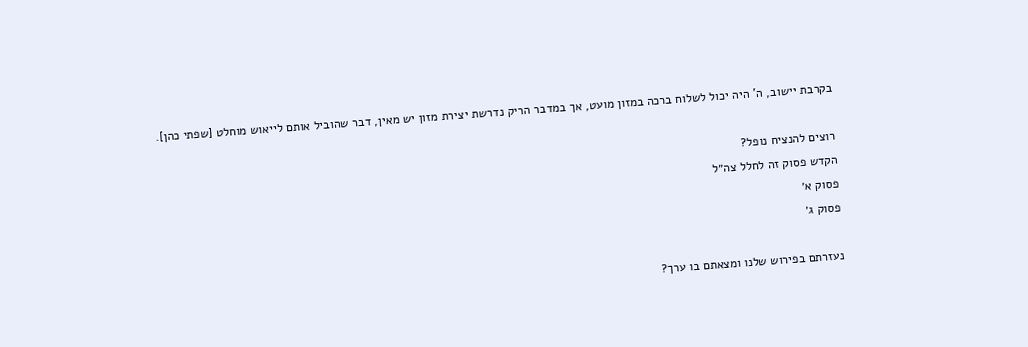בקרבת יישוב, ה' היה יכול לשלוח ברכה במזון מועט, אך במדבר הריק נדרשת יצירת מזון יש מאין, דבר שהוביל אותם לייאוש מוחלט [שפתי כהן].

רוצים להנציח נופל?
הקדש פסוק זה לחלל צה״ל
פסוק א׳
פסוק ג׳

נעזרתם בפירוש שלנו ומצאתם בו ערך?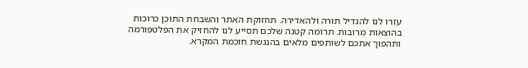עזרו לנו להגדיל תורה ולהאדירה. תחזוקת האתר והשבחת התוכן כרוכות בהוצאות מרובות. תרומה קטנה שלכם תסייע לנו להחזיק את הפלטפורמה ותהפוך אתכם לשותפים מלאים בהנגשת חוכמת המקרא.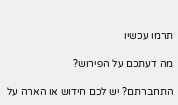תרמו עכשיו

מה דעתכם על הפירוש?

התחברתם? יש לכם חידוש או הארה על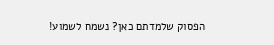הפסוק שלמדתם כאן? נשמח לשמוע!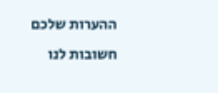ההערות שלכם חשובות לנו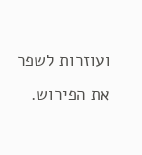ועוזרות לשפר את הפירוש.